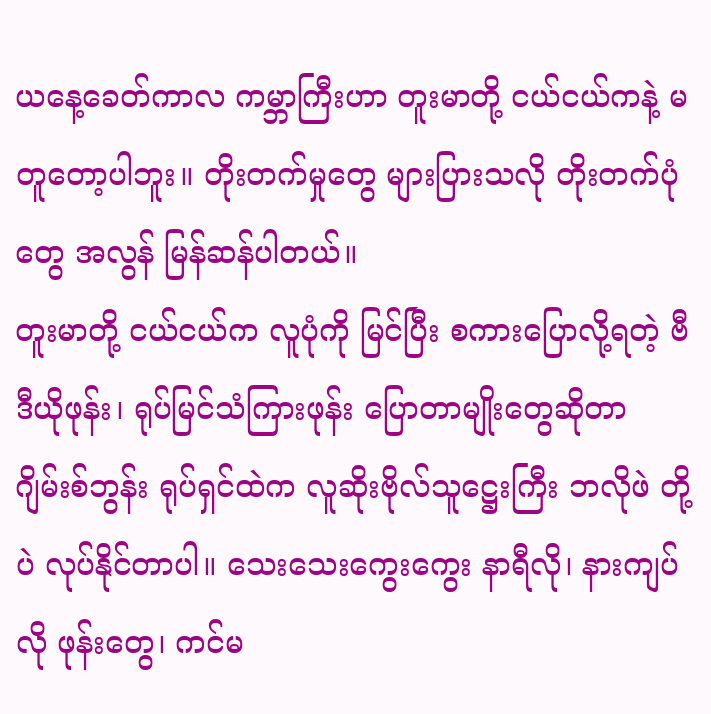ယနေ့ခေတ်ကာလ ကမ္ဘာကြီးဟာ တူးမာတို့ ငယ်ငယ်ကနဲ့ မတူတော့ပါဘူး။ တိုးတက်မှုတွေ များပြားသလို တိုးတက်ပုံတွေ အလွန် မြန်ဆန်ပါတယ်။
တူးမာတို့ ငယ်ငယ်က လူပုံကို မြင်ပြီး စကားပြောလို့ရတဲ့ ဗီဒီယိုဖုန်း၊ ရုပ်မြင်သံကြားဖုန်း ပြောတာမျိုးတွေဆိုတာ ဂျိမ်းစ်ဘွန်း ရုပ်ရှင်ထဲက လူဆိုးဗိုလ်သူဋ္ဌေးကြီး ဘလိုဖဲ တို့ပဲ လုပ်နိုင်တာပါ။ သေးသေးကွေးကွေး နာရီလို၊ နားကျပ်လို ဖုန်းတွေ၊ ကင်မ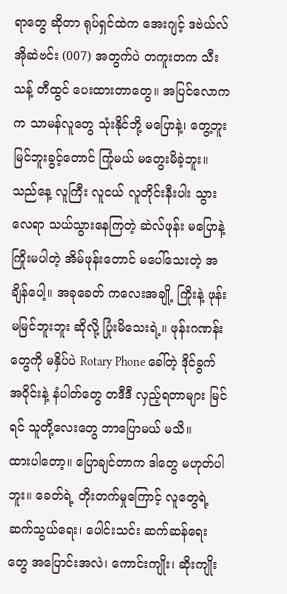ရာတွေ ဆိုတာ ရုပ်ရှင်ထဲက အေးဂျင့် ဒဗဲယ်လ်အိုဆဲဗင်း (007) အတွက်ပဲ တကူးတက သီးသန့် တီထွင် ပေးထားတာတွေ။ အပြင်လောကက သာမန်လူတွေ သုံးနိုင်ဘို့ မပြောနဲ့၊ တွေ့ဘူး မြင်ဘူးခွင့်တောင် ကြုံမယ် မတွေးမိခဲ့ဘူး။
သည်နေ့ လူကြီး လူငယ် လူတိုင်းနီးပါး သွားလေရာ သယ်သွားနေကြတဲ့ ဆဲလ်ဖုန်း မပြောနဲ့ ကြိုးမပါတဲ့ အိမ်ဖုန်းတောင် မပေါ်သေးတဲ့ အချိန်ပေါ့။ အခုခေတ် ကလေးအချို့ ကြိုးနဲ့ ဖုန်း မမြင်ဘူးဘူး ဆိုလို့ ပြုံးမိသေးရဲ့။ ဖုန်းဂဏန်းတွေကို မနှိပ်ပဲ Rotary Phone ခေါ်တဲ့ ဒိုင်ခွက်အဝိုင်းနဲ့ နံပါတ်တွေ တဒီဒီ လှည့်ရတာများ မြင်ရင် သူတို့လေးတွေ ဘာပြောမယ် မသိ။
ထားပါတော့။ ပြောချင်တာက ဒါတွေ မဟုတ်ပါဘူး။ ခေတ်ရဲ့ တိုးတက်မှုကြောင့် လူတွေရဲ့ ဆက်သွယ်ရေး၊ ပေါင်းသင်း ဆက်ဆန်ရေးတွေ အပြောင်းအလဲ၊ ကောင်းကျိုး၊ ဆိုးကျိုး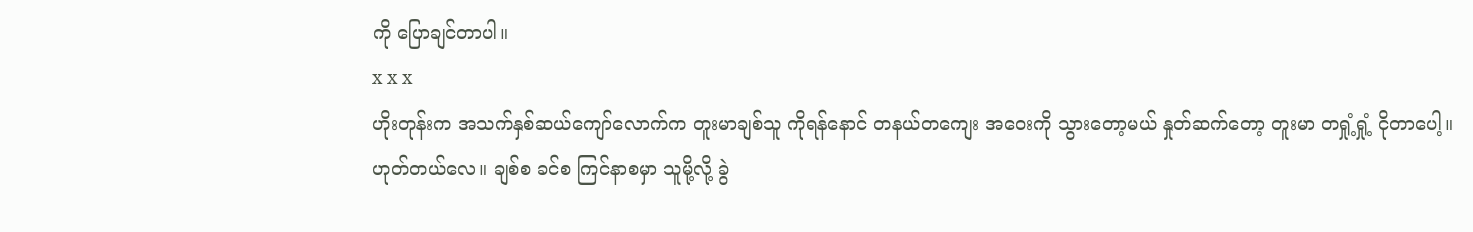ကို ပြောချင်တာပါ။
x x x
ဟိုးတုန်းက အသက်နှစ်ဆယ်ကျော်လောက်က တူးမာချစ်သူ ကိုရန်နောင် တနယ်တကျေး အဝေးကို သွားတော့မယ် နှုတ်ဆက်တော့ တူးမာ တရှုံ့ရှုံ့ ငိုတာပေါ့။
ဟုတ်တယ်လေ။ ချစ်စ ခင်စ ကြင်နာစမှာ သူမို့လို့ ခွဲ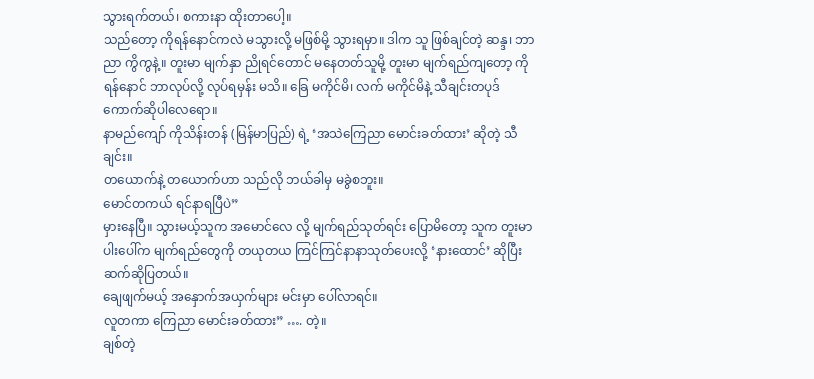သွားရက်တယ်၊ စကားနာ ထိုးတာပေါ့။
သည်တော့ ကိုရန်နောင်ကလဲ မသွားလို့ မဖြစ်မို့ သွားရမှာ။ ဒါက သူ ဖြစ်ချင်တဲ့ ဆန္ဒ၊ ဘာညာ ကွိကွနဲ့။ တူးမာ မျက်နှာ ညိုရင်တောင် မနေတတ်သူမို့ တူးမာ မျက်ရည်ကျတော့ ကိုရန်နောင် ဘာလုပ်လို့ လုပ်ရမှန်း မသိ။ ခြေ မကိုင်မိ၊ လက် မကိုင်မိနဲ့ သီချင်းတပုဒ် ကောက်ဆိုပါလေရော။
နာမည်ကျော် ကိုသိန်းတန် (မြန်မာပြည်) ရဲ့ ‘အသဲကြေညာ မောင်းခတ်ထား’ ဆိုတဲ့ သီချင်း။
တယောက်နဲ့ တယောက်ဟာ သည်လို ဘယ်ခါမှ မခွဲစဘူး။
မောင်တကယ် ရင်နာရပြီပဲ”
မှားနေပြီ။ သွားမယ့်သူက အမောင်လေ လို့ မျက်ရည်သုတ်ရင်း ပြောမိတော့ သူက တူးမာ ပါးပေါ်က မျက်ရည်တွေကို တယုတယ ကြင်ကြင်နာနာသုတ်ပေးလို့ ‘နားထောင်’ ဆိုပြီး ဆက်ဆိုပြတယ်။
ချေဖျက်မယ့် အနှောက်အယှက်များ မင်းမှာ ပေါ်လာရင်။
လူတကာ ကြေညာ မောင်းခတ်ထား” …. တဲ့။
ချစ်တဲ့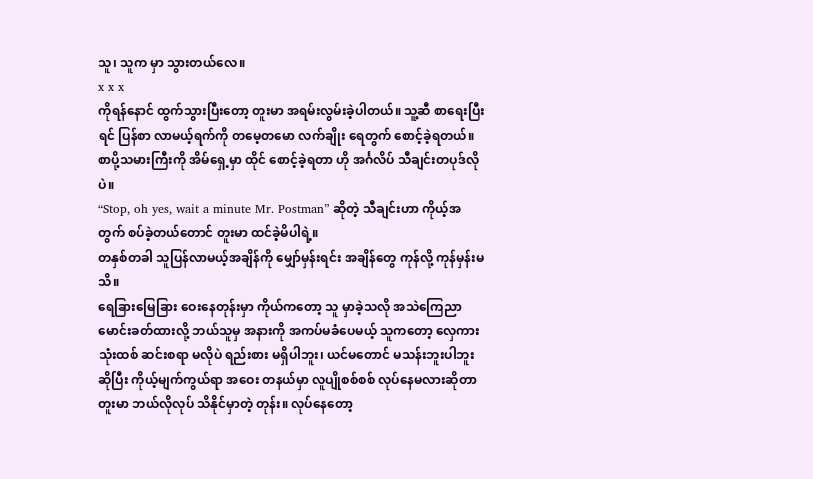သူ၊ သူက မှာ သွားတယ်လေ။
x x x
ကိုရန်နောင် ထွက်သွားပြီးတော့ တူးမာ အရမ်းလွမ်းခဲ့ပါတယ်။ သူ့ဆီ စာရေးပြီးရင် ပြန်စာ လာမယ့်ရက်ကို တမေ့တမော လက်ချိုး ရေတွက် စောင့်ခဲ့ရတယ်။ စာပို့သမားကြီးကို အိမ်ရှေ့မှာ ထိုင် စောင့်ခဲ့ရတာ ဟို အင်္ဂလိပ် သီချင်းတပုဒ်လိုပဲ။
“Stop, oh yes, wait a minute Mr. Postman” ဆိုတဲ့ သီချင်းဟာ ကိုယ့်အတွက် စပ်ခဲ့တယ်တောင် တူးမာ ထင်ခဲ့မိပါရဲ့။
တနှစ်တခါ သူပြန်လာမယ့်အချိန်ကို မျှော်မှန်းရင်း အချိန်တွေ ကုန်လို့ ကုန်မှန်းမသိ။
ရေခြားမြေခြား ဝေးနေတုန်းမှာ ကိုယ်ကတော့ သူ မှာခဲ့သလို အသဲကြေညာ မောင်းခတ်ထားလို့ ဘယ်သူမှ အနားကို အကပ်မခံပေမယ့် သူကတော့ လှေကား သုံးထစ် ဆင်းစရာ မလိုပဲ ရည်းစား မရှိပါဘူး၊ ယင်မတောင် မသန်းဘူးပါဘူး ဆိုပြီး ကိုယ့်မျက်ကွယ်ရာ အဝေး တနယ်မှာ လူပျိုစစ်စစ် လုပ်နေမလားဆိုတာ တူးမာ ဘယ်လိုလုပ် သိနိုင်မှာတဲ့ တုန်း။ လုပ်နေတော့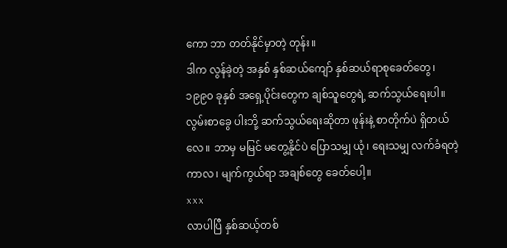ကော ဘာ တတ်နိုင်မှာတဲ့ တုန်း။
ဒါက လွန်ခဲ့တဲ့ အနှစ် နှစ်ဆယ်ကျော် နှစ်ဆယ်ရာစုခေတ်တွေ၊ ၁၉၉၀ ခုနှစ် အရှေ့ပိုင်းတွေက ချစ်သူတွေရဲ့ ဆက်သွယ်ရေးပါ။ လွမ်းစာခွေ ပါးဘို့ ဆက်သွယ်ရေးဆိုတာ ဖုန်းနဲ့ စာတိုက်ပဲ ရှိတယ်လေ။ ဘာမှ မမြင် မတွေ့နိုင်ပဲ ပြောသမျှ ယုံ၊ ရေးသမျှ လက်ခံရတဲ့ ကာလ၊ မျက်ကွယ်ရာ အချစ်တွေ ခေတ်ပေါ့။
x x x
လာပါပြီ နှစ်ဆယ့်တစ်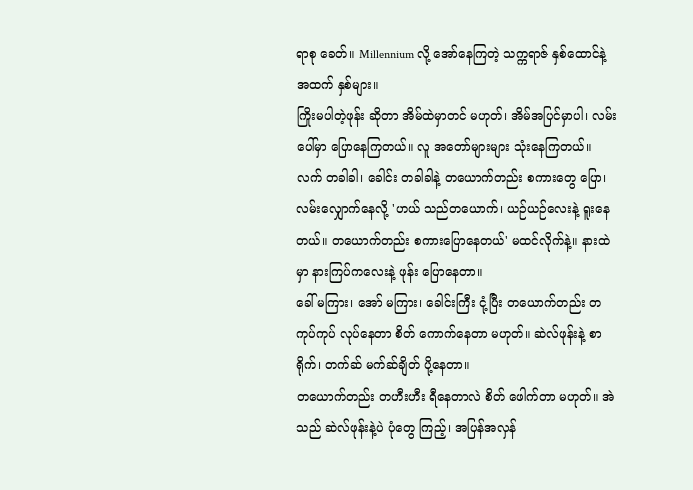ရာစု ခေတ်။ Millennium လို့ အော်နေကြတဲ့ သက္ကရာဇ် နှစ်ထောင်နဲ့ အထက် နှစ်များ။
ကြိုးမပါတဲ့ဖုန်း ဆိုတာ အိမ်ထဲမှာတင် မဟုတ်၊ အိမ်အပြင်မှာပါ၊ လမ်းပေါ်မှာ ပြောနေကြတယ်။ လူ အတော်များများ သုံးနေကြတယ်။
လက် တခါခါ၊ ခေါင်း တခါခါနဲ့ တယောက်တည်း စကားတွေ ပြော၊ လမ်းလျှောက်နေလို့ 'ဟယ် သည်တယောက်၊ ယဉ်ယဉ်လေးနဲ့ ရူးနေတယ်။ တယောက်တည်း စကားပြောနေတယ်' မထင်လိုက်နဲ့။ နားထဲမှာ နားကြပ်ကလေးနဲ့ ဖုန်း ပြောနေတာ။
ခေါ် မကြား၊ အော် မကြား၊ ခေါင်းကြီး ငုံ့ပြီး တယောက်တည်း တကုပ်ကုပ် လုပ်နေတာ စိတ် ကောက်နေတာ မဟုတ်။ ဆဲလ်ဖုန်းနဲ့ စာ ရိုက်၊ တက်ဆ် မက်ဆ်ချိတ် ပို့နေတာ။
တယောက်တည်း တဟီးဟီး ရီနေတာလဲ စိတ် ဖေါက်တာ မဟုတ်။ အဲသည် ဆဲလ်ဖုန်းနဲ့ပဲ ပုံတွေ ကြည့်၊ အပြန်အလှန်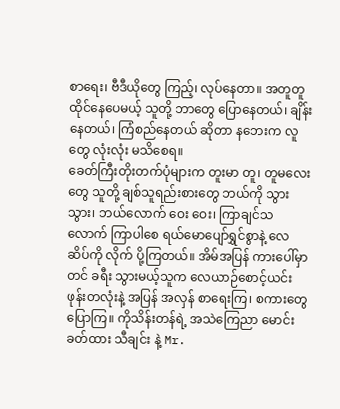စာရေး၊ ဗီဒီယိုတွေ ကြည့်၊ လုပ်နေတာ။ အတူတူ ထိုင်နေပေမယ့် သူတို့ ဘာတွေ ပြောနေတယ်၊ ချိန်းနေတယ်၊ ကြံစည်နေတယ် ဆိုတာ နဘေးက လူတွေ လုံးလုံး မသိစေရ။
ခေတ်ကြီးတိုးတက်ပုံများက တူးမာ တူ၊ တူမလေးတွေ သူတို့ ချစ်သူရည်းစားတွေ ဘယ်ကို သွား သွား၊ ဘယ်လောက် ဝေး ဝေး၊ ကြာချင်သလောက် ကြာပါစေ ရယ်မောပျော်ရွှင်စွာနဲ့ လေဆိပ်ကို လိုက် ပို့ကြတယ်။ အိမ်အပြန် ကားပေါ်မှာတင် ခရီး သွားမယ့်သူက လေယာဉ်စောင့်ယင်း ဖုန်းတလုံးနဲ့ အပြန် အလှန် စာရေးကြ၊ စကားတွေ ပြောကြ။ ကိုသိန်းတန်ရဲ့ အသဲကြေညာ မောင်းခတ်ထား သီချင်း နဲ့ Mr.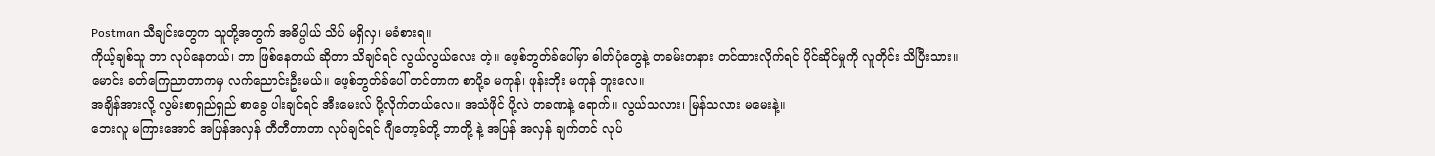Postman သီချင်းတွေက သူတို့အတွက် အဓိပ္ပါယ် သိပ် မရှိလှ၊ မခံစားရ။
ကိုယ့်ချစ်သူ ဘာ လုပ်နေတယ်၊ ဘာ ဖြစ်နေတယ် ဆိုတာ သိချင်ရင် လွယ်လွယ်လေး တဲ့။ ဖေ့စ်ဘွတ်ခ်ပေါ်မှာ ဓါတ်ပုံတွေနဲ့ တခမ်းတနား တင်ထားလိုက်ရင် ပိုင်ဆိုင်မှုကို လူတိုင်း သိပြီးသား။ မောင်း ခတ်ကြေညာတာကမှ လက်ညောင်းဦးမယ်။ ဖေ့စ်ဘွတ်ခ်ပေါ် တင်တာက စာပို့ခ မကုန်၊ ဖုန်းဘိုး မကုန် ဘူးလေ။
အချိန်အားလို့ လွမ်းစာရှည်ရှည် စာခွေ ပါးချင်ရင် အီးမေးလ် ပို့လိုက်တယ်လေ။ အသံဖိုင် ပို့လဲ တခဏနဲ့ ရောက်။ လွယ်သလား၊ မြန်သလား မမေးနဲ့။
ဘေးလူ မကြားအောင် အပြန်အလှန် တီတီတာတာ လုပ်ချင်ရင် ဂျီတော့ခ်တို့ ဘာတို့ နဲ့ အပြန် အလှန် ချက်တင် လုပ်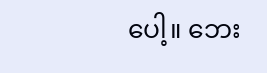ပေါ့။ ဘေး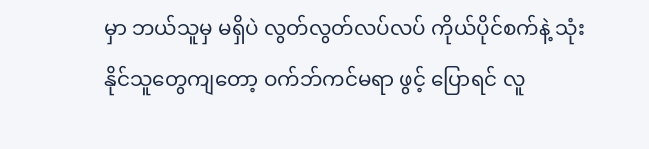မှာ ဘယ်သူမှ မရှိပဲ လွတ်လွတ်လပ်လပ် ကိုယ်ပိုင်စက်နဲ့ သုံးနိုင်သူတွေကျတော့ ဝက်ဘ်ကင်မရာ ဖွင့် ပြောရင် လူ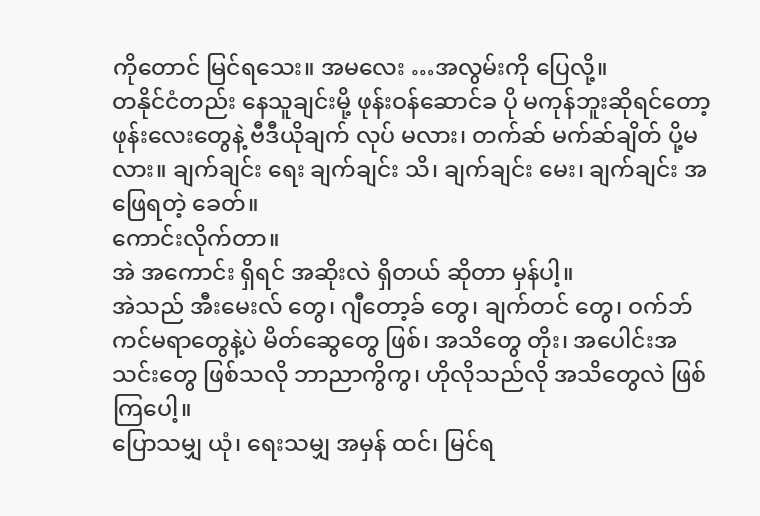ကိုတောင် မြင်ရသေး။ အမလေး …အလွမ်းကို ပြေလို့။
တနိုင်ငံတည်း နေသူချင်းမို့ ဖုန်းဝန်ဆောင်ခ ပို မကုန်ဘူးဆိုရင်တော့ ဖုန်းလေးတွေနဲ့ ဗီဒီယိုချက် လုပ် မလား၊ တက်ဆ် မက်ဆ်ချိတ် ပို့မလား။ ချက်ချင်း ရေး ချက်ချင်း သိ၊ ချက်ချင်း မေး၊ ချက်ချင်း အဖြေရတဲ့ ခေတ်။
ကောင်းလိုက်တာ။
အဲ အကောင်း ရှိရင် အဆိုးလဲ ရှိတယ် ဆိုတာ မှန်ပါ့။
အဲသည် အီးမေးလ် တွေ၊ ဂျီတော့ခ် တွေ၊ ချက်တင် တွေ၊ ဝက်ဘ် ကင်မရာတွေနဲ့ပဲ မိတ်ဆွေတွေ ဖြစ်၊ အသိတွေ တိုး၊ အပေါင်းအသင်းတွေ ဖြစ်သလို ဘာညာကွိကွ၊ ဟိုလိုသည်လို အသိတွေလဲ ဖြစ်ကြပေါ့။
ပြောသမျှ ယုံ၊ ရေးသမျှ အမှန် ထင်၊ မြင်ရ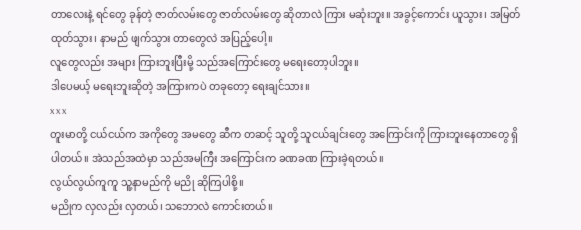တာလေးနဲ့ ရင်တွေ ခုန်တဲ့ ဇာတ်လမ်းတွေ ဇာတ်လမ်းတွေ ဆိုတာလဲ ကြား မဆုံးဘူး။ အခွင့်ကောင်း ယူသွား၊ အမြတ် ထုတ်သွား၊ နာမည် ဖျက်သွား တာတွေလဲ အပြည့်ပေါ့။
လူတွေလည်း အများ ကြားဘူးပြီးမို့ သည်အကြောင်းတွေ မရေးတော့ပါဘူး။
ဒါပေမယ့် မရေးဘူးဆိုတဲ့ အကြားကပဲ တခုတော့ ရေးချင်သား။
x x x
တူးမာတို့ ငယ်ငယ်က အကိုတွေ အမတွေ ဆီက တဆင့် သူတို့ သူငယ်ချင်းတွေ အကြောင်းကို ကြားဘူးနေတာတွေ ရှိပါတယ်။ အဲသည်အထဲမှာ သည်အမကြီး အကြောင်းက ခဏခဏ ကြားခဲ့ရတယ်။
လွယ်လွယ်ကူကူ သူ့နာမည်ကို မညို ဆိုကြပါစို့။
မညိုက လှလည်း လှတယ်၊ သဘောလဲ ကောင်းတယ်။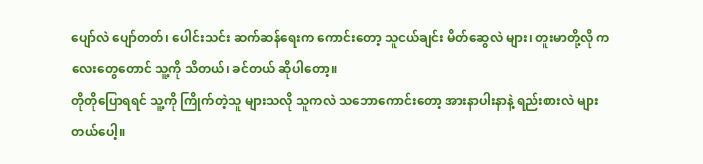ပျော်လဲ ပျော်တတ်၊ ပေါင်းသင်း ဆက်ဆန်ရေးက ကောင်းတော့ သူငယ်ချင်း မိတ်ဆွေလဲ များ၊ တူးမာတို့လို ကလေးတွေတောင် သူ့ကို သိတယ်၊ ခင်တယ် ဆိုပါတော့။
တိုတိုပြောရရင် သူ့ကို ကြိုက်တဲ့သူ များသလို သူကလဲ သဘောကောင်းတော့ အားနာပါးနာနဲ့ ရည်းစားလဲ များတယ်ပေါ့။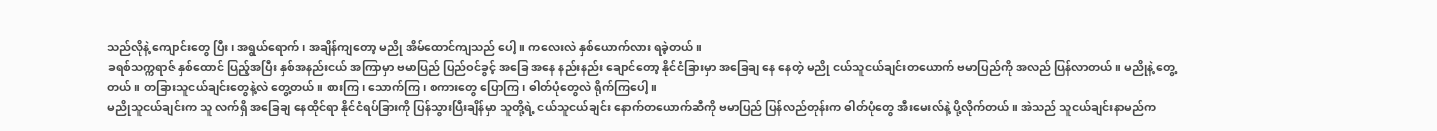သည်လိုနဲ့ ကျောင်းတွေ ပြီး၊ အရွယ်ရောက်၊ အချိန်ကျတော့ မညို အိမ်ထောင်ကျသည် ပေါ့။ ကလေးလဲ နှစ်ယောက်လား ရခဲ့တယ်။
ခရစ်သက္ကရာဇ် နှစ်ထောင် ပြည့်အပြီး နှစ်အနည်းငယ် အကြာမှာ ဗမာပြည် ပြည်ဝင်ခွင့် အခြေ အနေ နည်းနည်း ချောင်တော့ နိုင်ငံခြားမှာ အခြေချ နေ နေတဲ့ မညို ငယ်သူငယ်ချင်းတယောက် ဗမာပြည်ကို အလည် ပြန်လာတယ်။ မညိုနဲ့ တွေ့တယ်။ တခြားသူငယ်ချင်းတွေနဲ့လဲ တွေ့တယ်။ စားကြ၊ သောက်ကြ၊ စကားတွေ ပြောကြ၊ ဓါတ်ပုံတွေလဲ ရိုက်ကြပေါ့။
မညိုသူငယ်ချင်းက သူ လက်ရှိ အခြေချ နေထိုင်ရာ နိုင်ငံရပ်ခြားကို ပြန်သွားပြီးချိန်မှာ သူတို့ရဲ့ ငယ်သူငယ်ချင်း နောက်တယောက်ဆီကို ဗမာပြည် ပြန်လည်တုန်းက ဓါတ်ပုံတွေ အီးမေးလ်နဲ့ ပို့လိုက်တယ်။ အဲသည် သူငယ်ချင်းနာမည်က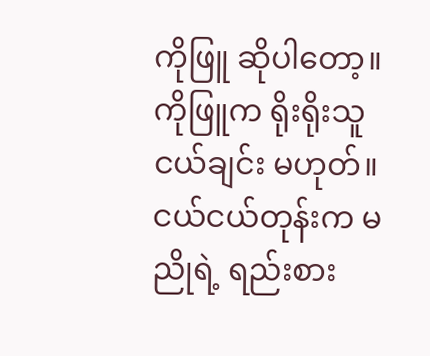ကိုဖြူ ဆိုပါတော့။
ကိုဖြူက ရိုးရိုးသူငယ်ချင်း မဟုတ်။ ငယ်ငယ်တုန်းက မညိုရဲ့ ရည်းစား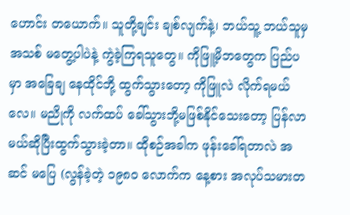ဟောင်း တယောက်။ သူတို့ချင်း ချစ်လျက်နဲ့၊ ဘယ်သူ့ ဘယ်သူမှ အသစ် မတွေ့ပါပဲနဲ့ ကွဲခဲ့ကြရသူတွေ။ ကိုဖြူ့မိဘတွေက ပြည်ပမှာ အခြေချ နေထိုင်ဘို့ ထွက်သွားတော့ ကိုဖြူလဲ လိုက်ရမယ်လေ။ မညိုကို လက်ထပ် ခေါ်သွားဘို့မဖြစ်နိုင်သေးတော့ ပြန်လာမယ်ဆိုပြီးထွက်သွားခဲ့တာ။ ထိုစဉ်အခါက ဖုန်းခေါ်ရတာလဲ အဆင် မပြေ (လွန်ခဲ့တဲ့ ၁၉၈၀ လောက်က နေ့စား အလုပ်သမားတ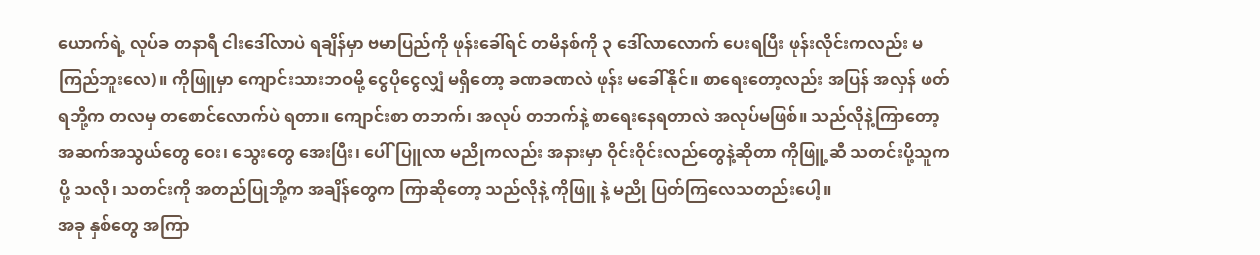ယောက်ရဲ့ လုပ်ခ တနာရီ ငါးဒေါ်လာပဲ ရချိန်မှာ ဗမာပြည်ကို ဖုန်းခေါ်ရင် တမိနစ်ကို ၃ ဒေါ်လာလောက် ပေးရပြီး ဖုန်းလိုင်းကလည်း မကြည်ဘူးလေ)။ ကိုဖြူမှာ ကျောင်းသားဘဝမို့ ငွေပိုငွေလျှံ မရှိတော့ ခဏခဏလဲ ဖုန်း မခေါ်နိုင်။ စာရေးတော့လည်း အပြန် အလှန် ဖတ်ရဘို့က တလမှ တစောင်လောက်ပဲ ရတာ။ ကျောင်းစာ တဘက်၊ အလုပ် တဘက်နဲ့ စာရေးနေရတာလဲ အလုပ်မဖြစ်။ သည်လိုနဲ့ကြာတော့ အဆက်အသွယ်တွေ ဝေး၊ သွေးတွေ အေးပြီး၊ ပေါ်ပြူလာ မညိုကလည်း အနားမှာ ဝိုင်းဝိုင်းလည်တွေနဲ့ဆိုတာ ကိုဖြူ့ဆီ သတင်းပို့သူက ပို့ သလို၊ သတင်းကို အတည်ပြုဘို့က အချိန်တွေက ကြာဆိုတော့ သည်လိုနဲ့ ကိုဖြူ နဲ့ မညို ပြတ်ကြလေသတည်းပေါ့။
အခု နှစ်တွေ အကြာ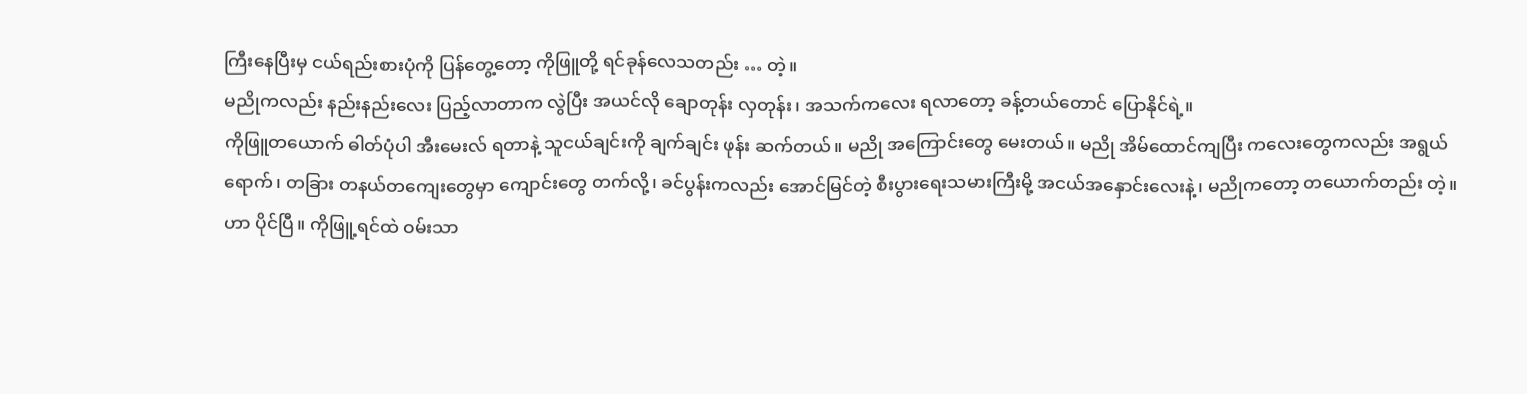ကြီးနေပြီးမှ ငယ်ရည်းစားပုံကို ပြန်တွေ့တော့ ကိုဖြူတို့ ရင်ခုန်လေသတည်း … တဲ့။
မညိုကလည်း နည်းနည်းလေး ပြည့်လာတာက လွဲပြီး အယင်လို ချောတုန်း လှတုန်း၊ အသက်ကလေး ရလာတော့ ခန့်တယ်တောင် ပြောနိုင်ရဲ့။
ကိုဖြူတယောက် ဓါတ်ပုံပါ အီးမေးလ် ရတာနဲ့ သူငယ်ချင်းကို ချက်ချင်း ဖုန်း ဆက်တယ်။ မညို အကြောင်းတွေ မေးတယ်။ မညို အိမ်ထောင်ကျပြီး ကလေးတွေကလည်း အရွယ် ရောက်၊ တခြား တနယ်တကျေးတွေမှာ ကျောင်းတွေ တက်လို့၊ ခင်ပွန်းကလည်း အောင်မြင်တဲ့ စီးပွားရေးသမားကြီးမို့ အငယ်အနှောင်းလေးနဲ့၊ မညိုကတော့ တယောက်တည်း တဲ့။
ဟာ ပိုင်ပြီ။ ကိုဖြူ့ရင်ထဲ ဝမ်းသာ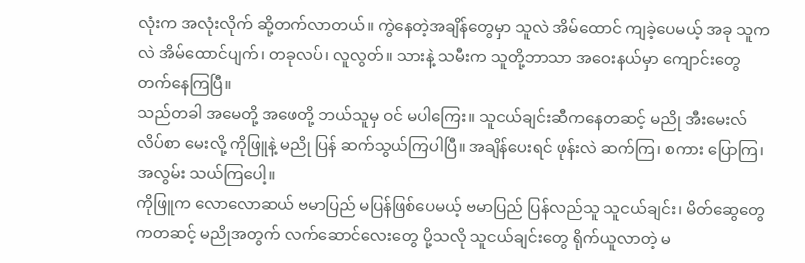လုံးက အလုံးလိုက် ဆို့တက်လာတယ်။ ကွဲနေတဲ့အချိန်တွေမှာ သူလဲ အိမ်ထောင် ကျခဲ့ပေမယ့် အခု သူကလဲ အိမ်ထောင်ပျက်၊ တခုလပ်၊ လူလွတ်။ သားနဲ့ သမီးက သူတို့ဘာသာ အဝေးနယ်မှာ ကျောင်းတွေ တက်နေကြပြီ။
သည်တခါ အမေတို့ အဖေတို့ ဘယ်သူမှ ဝင် မပါကြေး။ သူငယ်ချင်းဆီကနေတဆင့် မညို အီးမေးလ်လိပ်စာ မေးလို့ ကိုဖြူနဲ့ မညို ပြန် ဆက်သွယ်ကြပါပြီ။ အချိန်ပေးရင် ဖုန်းလဲ ဆက်ကြ၊ စကား ပြောကြ၊ အလွမ်း သယ်ကြပေါ့။
ကိုဖြူက လောလောဆယ် ဗမာပြည် မပြန်ဖြစ်ပေမယ့် ဗမာပြည် ပြန်လည်သူ သူငယ်ချင်း၊ မိတ်ဆွေတွေကတဆင့် မညိုအတွက် လက်ဆောင်လေးတွေ ပို့သလို သူငယ်ချင်းတွေ ရိုက်ယူလာတဲ့ မ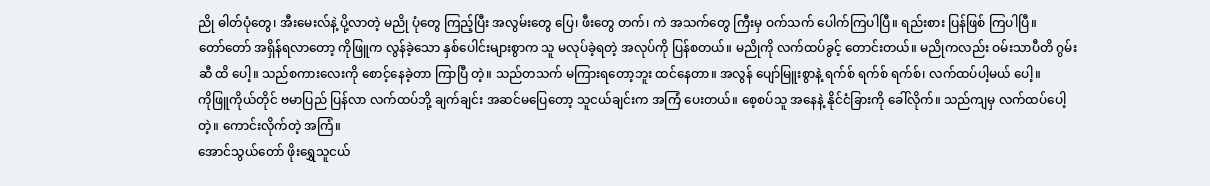ညို ဓါတ်ပုံတွေ၊ အီးမေးလ်နဲ့ ပို့လာတဲ့ မညို ပုံတွေ ကြည့်ပြီး အလွမ်းတွေ ပြေ၊ ဖီးတွေ တက်၊ ကဲ အသက်တွေ ကြီးမှ ဝက်သက် ပေါက်ကြပါပြီ။ ရည်းစား ပြန်ဖြစ် ကြပါပြီ။
တော်တော် အရှိန်ရလာတော့ ကိုဖြူက လွန်ခဲ့သော နှစ်ပေါင်းများစွာက သူ မလုပ်ခဲ့ရတဲ့ အလုပ်ကို ပြန်စတယ်။ မညိုကို လက်ထပ်ခွင့် တောင်းတယ်။ မညိုကလည်း ဝမ်းသာပီတိ ဂွမ်းဆီ ထိ ပေါ့။ သည်စကားလေးကို စောင့်နေခဲ့တာ ကြာပြီ တဲ့။ သည်တသက် မကြားရတော့ဘူး ထင်နေတာ။ အလွန် ပျော်မြူးစွာနဲ့ ရက်စ် ရက်စ် ရက်စ်၊ လက်ထပ်ပါ့မယ် ပေါ့။
ကိုဖြူကိုယ်တိုင် ဗမာပြည် ပြန်လာ လက်ထပ်ဘို့ ချက်ချင်း အဆင်မပြေတော့ သူငယ်ချင်းက အကြံ ပေးတယ်။ စေ့စပ်သူ အနေနဲ့ နိုင်ငံခြားကို ခေါ်လိုက်။ သည်ကျမှ လက်ထပ်ပေါ့ တဲ့။ ကောင်းလိုက်တဲ့ အကြံ။
အောင်သွယ်တော် ဖိုးရွှေသူငယ်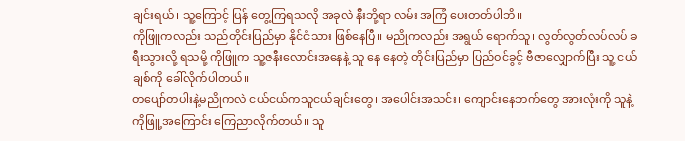ချင်းရယ်၊ သူ့ကြောင့် ပြန် တွေ့ကြရသလို အခုလဲ နီးဘို့ရာ လမ်း အကြံ ပေးတတ်ပါဘိ။
ကိုဖြူကလည်း သည်တိုင်းပြည်မှာ နိုင်ငံသား ဖြစ်နေပြီ။ မညိုကလည်း အရွယ် ရောက်သူ၊ လွတ်လွတ်လပ်လပ် ခရီးသွားလို့ ရသမို့ ကိုဖြူက သူ့ဇနီးလောင်းအနေနဲ့ သူ နေ နေတဲ့ တိုင်းပြည်မှာ ပြည်ဝင်ခွင့် ဗီဇာလျှောက်ပြီး သူ့ ငယ်ချစ်ကို ခေါ်လိုက်ပါတယ်။
တပျော်တပါးနဲ့မညိုကလဲ ငယ်ငယ်ကသူငယ်ချင်းတွေ၊ အပေါင်းအသင်း၊ ကျောင်းနေဘက်တွေ အားလုံးကို သူနဲ့ ကိုဖြူ့အကြောင်း ကြေညာလိုက်တယ်။ သူ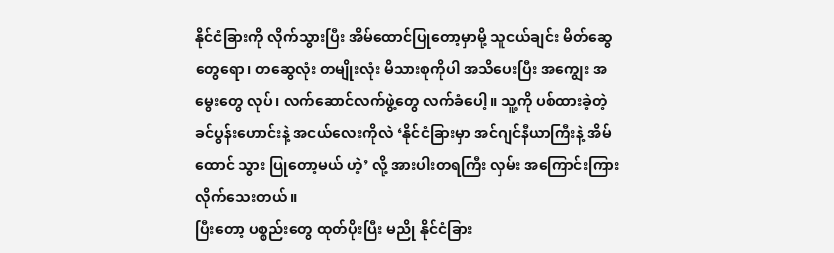နိုင်ငံခြားကို လိုက်သွားပြီး အိမ်ထောင်ပြုတော့မှာမို့ သူငယ်ချင်း မိတ်ဆွေတွေရော၊ တဆွေလုံး တမျိုးလုံး မိသားစုကိုပါ အသိပေးပြီး အကျွေး အမွေးတွေ လုပ်၊ လက်ဆောင်လက်ဖွဲ့တွေ လက်ခံပေါ့။ သူ့ကို ပစ်ထားခဲ့တဲ့ ခင်ပွန်းဟောင်းနဲ့ အငယ်လေးကိုလဲ ‘နိုင်ငံခြားမှာ အင်ဂျင်နီယာကြီးနဲ့ အိမ်ထောင် သွား ပြုတော့မယ် ဟဲ့’ လို့ အားပါးတရကြီး လှမ်း အကြောင်းကြားလိုက်သေးတယ်။
ပြီးတော့ ပစ္စည်းတွေ ထုတ်ပိုးပြီး မညို နိုင်ငံခြား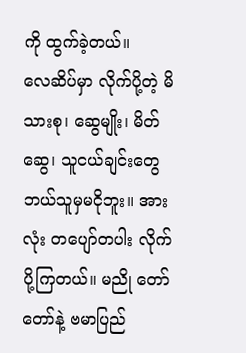ကို ထွက်ခဲ့တယ်။
လေဆိပ်မှာ လိုက်ပို့တဲ့ မိသားစု၊ ဆွေမျိုး၊ မိတ်ဆွေ၊ သူငယ်ချင်းတွေ ဘယ်သူမှမငိုဘူး။ အားလုံး တပျော်တပါး လိုက်ပို့ကြတယ်။ မညို တော်တော်နဲ့ ဗမာပြည်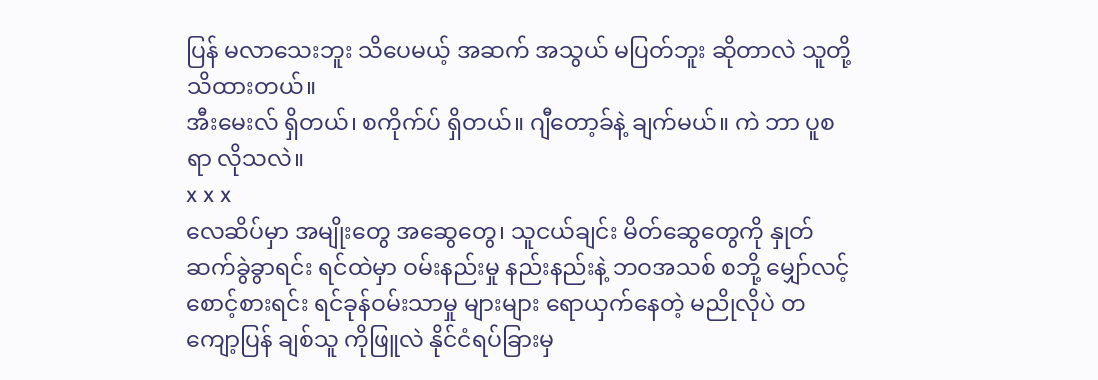ပြန် မလာသေးဘူး သိပေမယ့် အဆက် အသွယ် မပြတ်ဘူး ဆိုတာလဲ သူတို့ သိထားတယ်။
အီးမေးလ် ရှိတယ်၊ စကိုက်ပ် ရှိတယ်။ ဂျီတော့ခ်နဲ့ ချက်မယ်။ ကဲ ဘာ ပူစရာ လိုသလဲ။
x x x
လေဆိပ်မှာ အမျိုးတွေ အဆွေတွေ၊ သူငယ်ချင်း မိတ်ဆွေတွေကို နှုတ်ဆက်ခွဲခွာရင်း ရင်ထဲမှာ ဝမ်းနည်းမှု နည်းနည်းနဲ့ ဘဝအသစ် စဘို့ မျှော်လင့်စောင့်စားရင်း ရင်ခုန်ဝမ်းသာမှု များများ ရောယှက်နေတဲ့ မညိုလိုပဲ တကျော့ပြန် ချစ်သူ ကိုဖြူလဲ နိုင်ငံရပ်ခြားမှ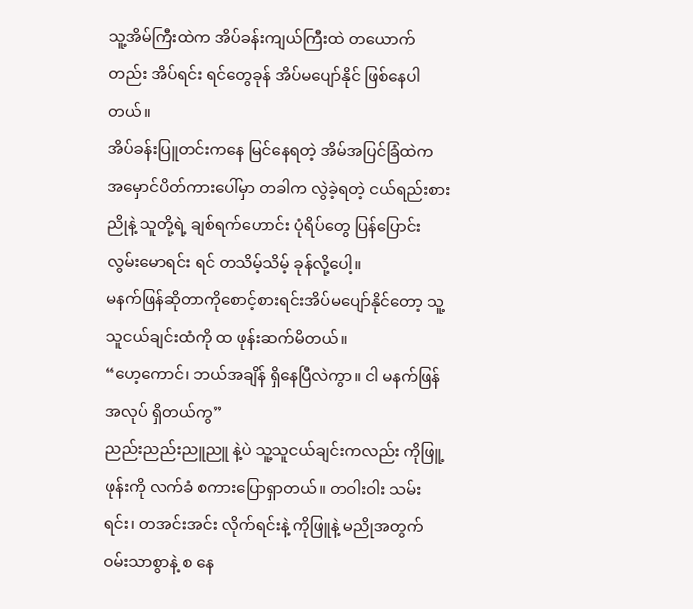သူ့အိမ်ကြီးထဲက အိပ်ခန်းကျယ်ကြီးထဲ တယောက်တည်း အိပ်ရင်း ရင်တွေခုန် အိပ်မပျော်နိုင် ဖြစ်နေပါတယ်။
အိပ်ခန်းပြူတင်းကနေ မြင်နေရတဲ့ အိမ်အပြင်ခြံထဲက အမှောင်ပိတ်ကားပေါ်မှာ တခါက လွဲခဲ့ရတဲ့ ငယ်ရည်းစား ညိုနဲ့ သူတို့ရဲ့ ချစ်ရက်ဟောင်း ပုံရိပ်တွေ ပြန်ပြောင်း လွမ်းမောရင်း ရင် တသိမ့်သိမ့် ခုန်လို့ပေါ့။
မနက်ဖြန်ဆိုတာကိုစောင့်စားရင်းအိပ်မပျော်နိုင်တော့ သူ့သူငယ်ချင်းထံကို ထ ဖုန်းဆက်မိတယ်။
“ဟေ့ကောင်၊ ဘယ်အချိန် ရှိနေပြီလဲကွာ။ ငါ မနက်ဖြန် အလုပ် ရှိတယ်ကွ”
ညည်းညည်းညူညူ နဲ့ပဲ သူ့သူငယ်ချင်းကလည်း ကိုဖြူ့ ဖုန်းကို လက်ခံ စကားပြောရှာတယ်။ တဝါးဝါး သမ်းရင်း၊ တအင်းအင်း လိုက်ရင်းနဲ့ ကိုဖြူနဲ့ မညိုအတွက် ဝမ်းသာစွာနဲ့ စ နေ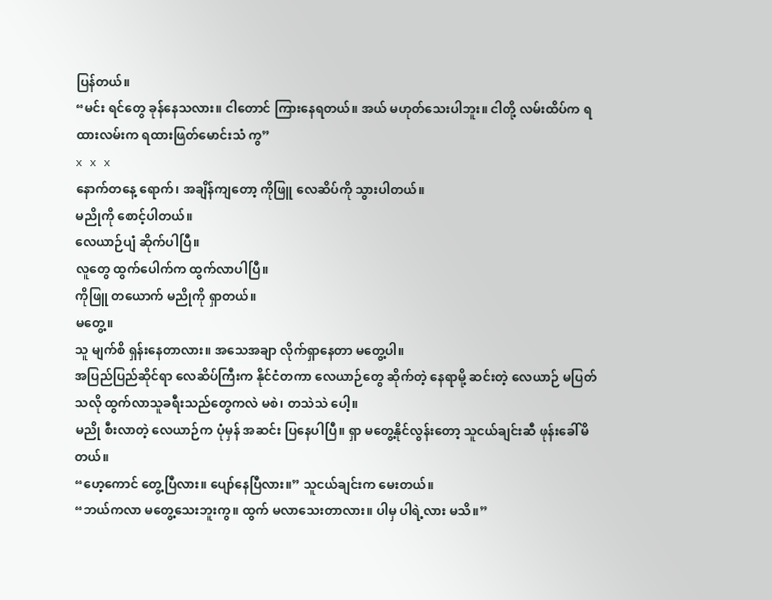ပြန်တယ်။
“မင်း ရင်တွေ ခုန်နေသလား။ ငါတောင် ကြားနေရတယ်။ အယ် မဟုတ်သေးပါဘူး။ ငါတို့ လမ်းထိပ်က ရထားလမ်းက ရထားဖြတ်မောင်းသံ ကွ”
x x x
နောက်တနေ့ ရောက်၊ အချိန်ကျတော့ ကိုဖြူ လေဆိပ်ကို သွားပါတယ်။
မညိုကို စောင့်ပါတယ်။
လေယာဉ်ပျံ ဆိုက်ပါပြီ။
လူတွေ ထွက်ပေါက်က ထွက်လာပါပြီ။
ကိုဖြူ တယောက် မညိုကို ရှာတယ်။
မတွေ့။
သူ မျက်စိ ရှန်းနေတာလား။ အသေအချာ လိုက်ရှာနေတာ မတွေ့ပါ။
အပြည်ပြည်ဆိုင်ရာ လေဆိပ်ကြီးက နိုင်ငံတကာ လေယာဉ်တွေ ဆိုက်တဲ့ နေရာမို့ ဆင်းတဲ့ လေယာဉ် မပြတ်သလို ထွက်လာသူခရီးသည်တွေကလဲ မစဲ၊ တသဲသဲ ပေါ့။
မညို စီးလာတဲ့ လေယာဉ်က ပုံမှန် အဆင်း ပြနေပါပြီ။ ရှာ မတွေ့နိုင်လွန်းတော့ သူငယ်ချင်းဆီ ဖုန်းခေါ်မိတယ်။
“ဟေ့ကောင် တွေ့ပြီလား။ ပျော်နေပြီလား။” သူငယ်ချင်းက မေးတယ်။
“ဘယ်ကလာ မတွေ့သေးဘူးကွ။ ထွက် မလာသေးတာလား။ ပါမှ ပါရဲ့လား မသိ။”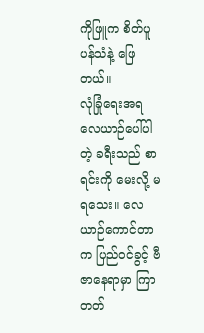ကိုဖြူက စိတ်ပူပန်သံနဲ့ ဖြေတယ်။
လုံခြုံရေးအရ လေယာဉ်ပေါ်ပါတဲ့ ခရီးသည် စာရင်းကို မေးလို့ မရသေး။ လေယာဉ်ကောင်တာက ပြည်ဝင်ခွင့် ဗီဇာနေရာမှာ ကြာတတ်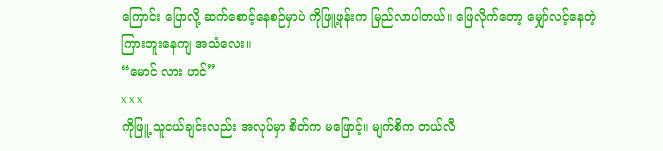ကြောင်း ပြောလို့ ဆက်စောင့်နေစဉ်မှာပဲ ကိုဖြူ့ဖုန်းက မြည်လာပါတယ်။ ဖြေလိုက်တော့ မျှော်လင့်နေတဲ့ ကြားဘူးနေကျ အသံလေး။
“မောင် လား ဟင်”
x x x
ကိုဖြူ့ သူငယ်ချင်းလည်း အလုပ်မှာ စိတ်က မဖြောင့်။ မျက်စိက တယ်လီ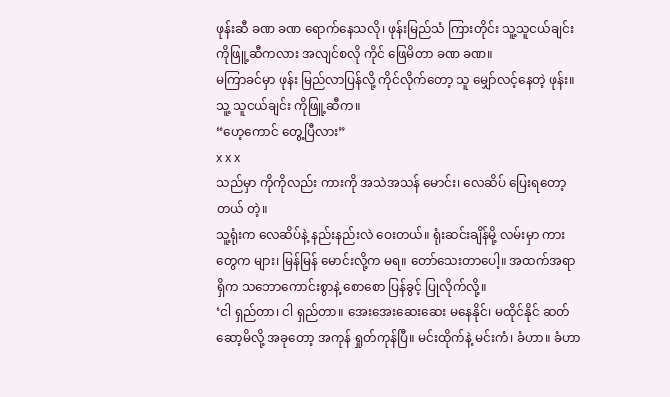ဖုန်းဆီ ခဏ ခဏ ရောက်နေသလို၊ ဖုန်းမြည်သံ ကြားတိုင်း သူ့သူငယ်ချင်း ကိုဖြူ့ဆီကလား အလျင်စလို ကိုင် ဖြေမိတာ ခဏ ခဏ။
မကြာခင်မှာ ဖုန်း မြည်လာပြန်လို့ ကိုင်လိုက်တော့ သူ မျှော်လင့်နေတဲ့ ဖုန်း။ သူ့ သူငယ်ချင်း ကိုဖြူ့ဆီက။
“ဟေ့ကောင် တွေ့ပြီလား”
x x x
သည်မှာ ကိုကိုလည်း ကားကို အသဲအသန် မောင်း၊ လေဆိပ် ပြေးရတော့တယ် တဲ့။
သူ့ရုံးက လေဆိပ်နဲ့ နည်းနည်းလဲ ဝေးတယ်။ ရုံးဆင်းချိန်မို့ လမ်းမှာ ကားတွေက များ၊ မြန်မြန် မောင်းလို့က မရ။ တော်သေးတာပေါ့။ အထက်အရာရှိက သဘောကောင်းစွာနဲ့ စောစော ပြန်ခွင့် ပြုလိုက်လို့။
‘ငါ ရှည်တာ၊ ငါ ရှည်တာ။ အေးအေးဆေးဆေး မနေနိုင်၊ မထိုင်နိုင် ဆတ်ဆော့မိလို့ အခုတော့ အကုန် ရှုတ်ကုန်ပြီ။ မင်းထိုက်နဲ့ မင်းကံ၊ ခံဟာ။ ခံဟာ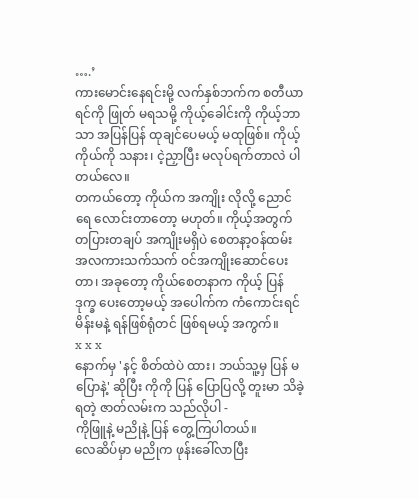….’
ကားမောင်းနေရင်းမို့ လက်နှစ်ဘက်က စတီယာရင်ကို ဖြုတ် မရသမို့ ကိုယ့်ခေါင်းကို ကိုယ့်ဘာသာ အပြန်ပြန် ထုချင်ပေမယ့် မထုဖြစ်။ ကိုယ့် ကိုယ်ကို သနား၊ ငဲ့ညှာပြီး မလုပ်ရက်တာလဲ ပါတယ်လေ။
တကယ်တော့ ကိုယ်က အကျိုး လိုလို့ ညောင်ရေ လောင်းတာတော့ မဟုတ်။ ကိုယ့်အတွက် တပြားတချပ် အကျိုးမရှိပဲ စေတနာ့ဝန်ထမ်း အလကားသက်သက် ဝင်အကျိုးဆောင်ပေးတာ၊ အခုတော့ ကိုယ်စေတနာက ကိုယ့် ပြန် ဒုက္ခ ပေးတော့မယ့် အပေါက်က ကံကောင်းရင် မိန်းမနဲ့ ရန်ဖြစ်ရုံတင် ဖြစ်ရမယ့် အကွက်။
x x x
နောက်မှ 'နင့် စိတ်ထဲပဲ ထား၊ ဘယ်သူ့မှ ပြန် မပြောနဲ့' ဆိုပြီး ကိုကို ပြန် ပြောပြလို့ တူးမာ သိခဲ့ရတဲ့ ဇာတ်လမ်းက သည်လိုပါ -
ကိုဖြူနဲ့ မညိုနဲ့ ပြန် တွေ့ကြပါတယ်။
လေဆိပ်မှာ မညိုက ဖုန်းခေါ်လာပြီး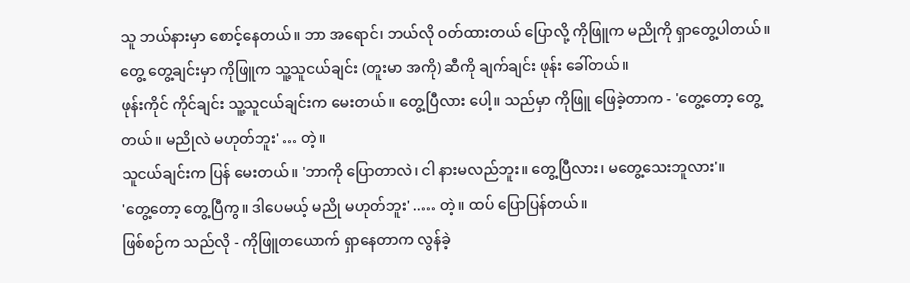သူ ဘယ်နားမှာ စောင့်နေတယ်။ ဘာ အရောင်၊ ဘယ်လို ဝတ်ထားတယ် ပြောလို့ ကိုဖြူက မညိုကို ရှာတွေ့ပါတယ်။ တွေ့ တွေ့ချင်းမှာ ကိုဖြူက သူ့သူငယ်ချင်း (တူးမာ အကို) ဆီကို ချက်ချင်း ဖုန်း ခေါ်တယ်။
ဖုန်းကိုင် ကိုင်ချင်း သူ့သူငယ်ချင်းက မေးတယ်။ တွေ့ပြီလား ပေါ့။ သည်မှာ ကိုဖြူ ဖြေခဲ့တာက - 'တွေ့တော့ တွေ့တယ်။ မညိုလဲ မဟုတ်ဘူး' … တဲ့။
သူငယ်ချင်းက ပြန် မေးတယ်။ 'ဘာကို ပြောတာလဲ၊ ငါ နားမလည်ဘူး။ တွေ့ပြီလား၊ မတွေ့သေးဘူလား'။
'တွေ့တော့ တွေ့ပြီကွ။ ဒါပေမယ့် မညို မဟုတ်ဘူး' ..… တဲ့။ ထပ် ပြောပြန်တယ်။
ဖြစ်စဉ်က သည်လို - ကိုဖြူတယောက် ရှာနေတာက လွန်ခဲ့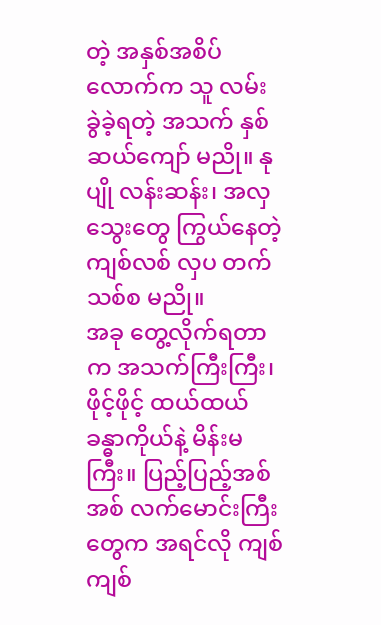တဲ့ အနှစ်အစိပ်လောက်က သူ လမ်း ခွဲခဲ့ရတဲ့ အသက် နှစ်ဆယ်ကျော် မညို။ နုပျို လန်းဆန်း၊ အလှသွေးတွေ ကြွယ်နေတဲ့ ကျစ်လစ် လှပ တက်သစ်စ မညို။
အခု တွေ့လိုက်ရတာက အသက်ကြီးကြီး၊ ဖိုင့်ဖိုင့် ထယ်ထယ် ခန္ဓာကိုယ်နဲ့ မိန်းမကြီး။ ပြည့်ပြည့်အစ်အစ် လက်မောင်းကြီးတွေက အရင်လို ကျစ်ကျစ်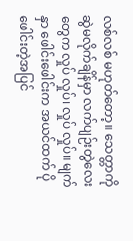လစ်လစ် မဟုတ်တော့။ သေတ္တာကို ဆွဲမလိုက်ချိန်မှာ လက်ပျဉ်းတွဲလေးတွေက လှုပ် လှုပ်၊ လှုပ် လှုပ်။ မျက်နှာ ဖေါင်းဖေါင်းက အယင်ထက် ပိုဖေါင်းတဲ့အပြင်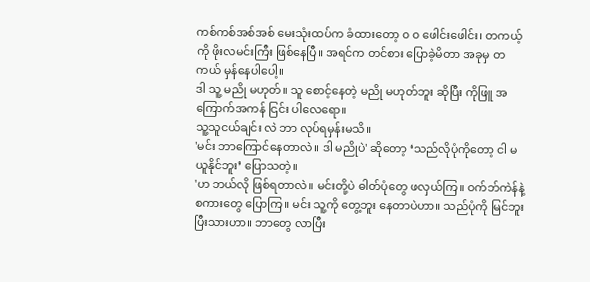ကစ်ကစ်အစ်အစ် မေးသုံးထပ်က ခံထားတော့ ၀ ၀ ဖေါင်းဖေါင်း၊ တကယ့်ကို ဖိုးလမင်းကြီး ဖြစ်နေပြီ။ အရင်က တင်စား ပြောခဲ့မိတာ အခုမှ တကယ် မှန်နေပါပေါ့။
ဒါ သူ့ မညို မဟုတ်။ သူ စောင့်နေတဲ့ မညို မဟုတ်ဘူး ဆိုပြီး ကိုဖြူ အကြောက်အကန် ငြင်း ပါလေရော။
သူ့သူငယ်ချင်း လဲ ဘာ လုပ်ရမှန်းမသိ။
'မင်း ဘာကြောင်နေတာလဲ။ ဒါ မညိုပဲ' ဆိုတော့ ‘သည်လိုပုံကိုတော့ ငါ မယူနိုင်ဘူး’ ပြောသတဲ့။
'ဟ ဘယ်လို ဖြစ်ရတာလဲ။ မင်းတို့ပဲ ဓါတ်ပုံတွေ ဖလှယ်ကြ။ ဝက်ဘ်ကဲန်နဲ့ စကားတွေ ပြောကြ။ မင်း သူ့ကို တွေ့ဘူး နေတာပဲဟာ။ သည်ပုံကို မြင်ဘူးပြီးသားဟာ။ ဘာတွေ လာပြီး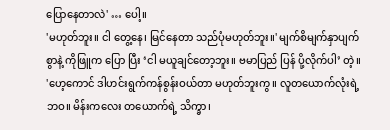ပြောနေတာလဲ' … ပေါ့။
'မဟုတ်ဘူး။ ငါ တွေ့နေ၊ မြင်နေတာ သည်ပုံမဟုတ်ဘူး။' မျက်စိမျက်နှာပျက်စွာနဲ့ ကိုဖြူက ပြော ပြီး ‘ငါ မယူချင်တော့ဘူး။ ဗမာပြည် ပြန် ပို့လိုက်ပါ’ တဲ့။
'ဟေ့ကောင် ဒါဟင်းရွက်ကန်စွန်းဝယ်တာ မဟုတ်ဘူးကွ။ လူတယောက်လုံးရဲ့ဘဝ။ မိန်းကလေး တယောက်ရဲ့ သိက္ခာ၊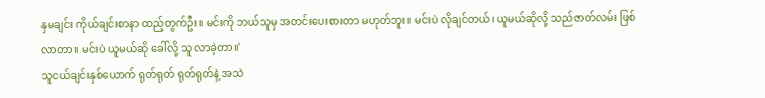နှမချင်း ကိုယ်ချင်းစာနာ ထည့်တွက်ဦး။ မင်းကို ဘယ်သူမှ အတင်းပေးစားတာ မဟုတ်ဘူး။ မင်းပဲ လိုချင်တယ်၊ ယူမယ်ဆိုလို့ သည်ဇာတ်လမ်း ဖြစ်လာတာ။ မင်းပဲ ယူမယ်ဆို ခေါ်လို့ သူ လာခဲ့တာ။'
သူငယ်ချင်းနှစ်ယောက် ရုတ်ရုတ် ရုတ်ရုတ်နဲ့ အသဲ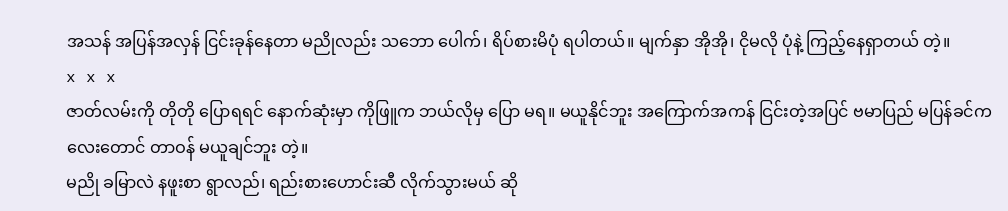အသန် အပြန်အလှန် ငြင်းခုန်နေတာ မညိုလည်း သဘော ပေါက်၊ ရိပ်စားမိပုံ ရပါတယ်။ မျက်နှာ အိုအို၊ ငိုမလို ပုံနဲ့ ကြည့်နေရှာတယ် တဲ့။
x x x
ဇာတ်လမ်းကို တိုတို ပြောရရင် နောက်ဆုံးမှာ ကိုဖြူက ဘယ်လိုမှ ပြော မရ။ မယူနိုင်ဘူး အကြောက်အကန် ငြင်းတဲ့အပြင် ဗမာပြည် မပြန်ခင်ကလေးတောင် တာဝန် မယူချင်ဘူး တဲ့။
မညို ခမြာလဲ နဖူးစာ ရွာလည်၊ ရည်းစားဟောင်းဆီ လိုက်သွားမယ် ဆို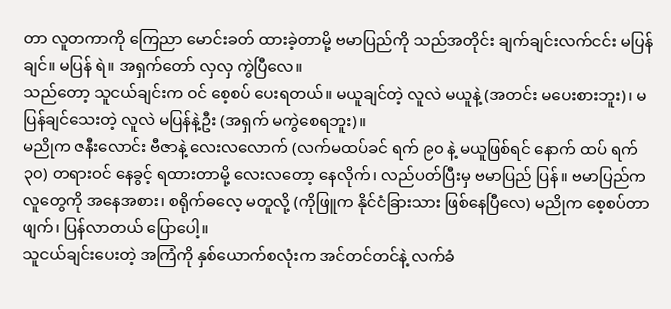တာ လူတကာကို ကြေညာ မောင်းခတ် ထားခဲ့တာမို့ ဗမာပြည်ကို သည်အတိုင်း ချက်ချင်းလက်ငင်း မပြန်ချင်။ မပြန် ရဲ။ အရှက်တော် လှလှ ကွဲပြီလေ။
သည်တော့ သူငယ်ချင်းက ဝင် စေ့စပ် ပေးရတယ်။ မယူချင်တဲ့ လူလဲ မယူနဲ့ (အတင်း မပေးစားဘူး)၊ မပြန်ချင်သေးတဲ့ လူလဲ မပြန်နဲ့ဦး (အရှက် မကွဲစေရဘူး)။
မညိုက ဇနီးလောင်း ဗီဇာနဲ့ လေးလလောက် (လက်မထပ်ခင် ရက် ၉၀ နဲ့ မယူဖြစ်ရင် နောက် ထပ် ရက် ၃၀) တရားဝင် နေခွင့် ရထားတာမို့ လေးလတော့ နေလိုက်၊ လည်ပတ်ပြီးမှ ဗမာပြည် ပြန်။ ဗမာပြည်က လူတွေကို အနေအစား၊ စရိုက်ဓလေ့ မတူလို့ (ကိုဖြူက နိုင်ငံခြားသား ဖြစ်နေပြီလေ) မညိုက စေ့စပ်တာ ဖျက်၊ ပြန်လာတယ် ပြောပေါ့။
သူငယ်ချင်းပေးတဲ့ အကြံကို နှစ်ယောက်စလုံးက အင်တင်တင်နဲ့ လက်ခံ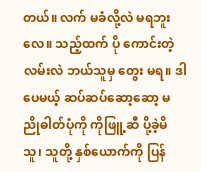တယ်။ လက် မခံလို့လဲ မရဘူး လေ။ သည့်ထက် ပို ကောင်းတဲ့ လမ်းလဲ ဘယ်သူမှ တွေး မရ။ ဒါပေမယ့် ဆပ်ဆပ်ဆော့ဆော့ မညိုဓါတ်ပုံကို ကိုဖြူ့ဆီ ပို့ခဲ့မိသူ၊ သူတို့ နှစ်ယောက်ကို ပြန်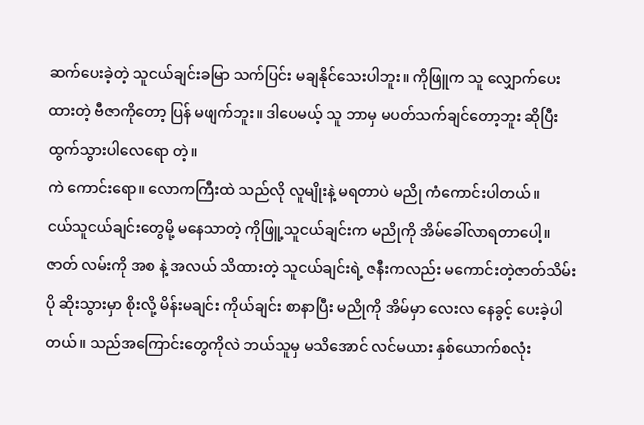ဆက်ပေးခဲ့တဲ့ သူငယ်ချင်းခမြာ သက်ပြင်း မချနိုင်သေးပါဘူး။ ကိုဖြူက သူ လျှောက်ပေးထားတဲ့ ဗီဇာကိုတော့ ပြန် မဖျက်ဘူး။ ဒါပေမယ့် သူ ဘာမှ မပတ်သက်ချင်တော့ဘူး ဆိုပြီး ထွက်သွားပါလေရော တဲ့။
ကဲ ကောင်းရော။ လောကကြီးထဲ သည်လို လူမျိုးနဲ့ မရတာပဲ မညို ကံကောင်းပါတယ်။
ငယ်သူငယ်ချင်းတွေမို့ မနေသာတဲ့ ကိုဖြူ့သူငယ်ချင်းက မညိုကို အိမ်ခေါ်လာရတာပေါ့။ ဇာတ် လမ်းကို အစ နဲ့ အလယ် သိထားတဲ့ သူငယ်ချင်းရဲ့ ဇနီးကလည်း မကောင်းတဲ့ဇာတ်သိမ်း ပို ဆိုးသွားမှာ စိုးလို့ မိန်းမချင်း ကိုယ်ချင်း စာနာပြီး မညိုကို အိမ်မှာ လေးလ နေခွင့် ပေးခဲ့ပါတယ်။ သည်အကြောင်းတွေကိုလဲ ဘယ်သူမှ မသိအောင် လင်မယား နှစ်ယောက်စလုံး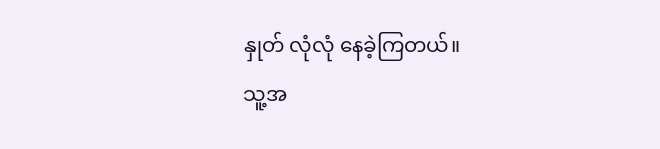နှုတ် လုံလုံ နေခဲ့ကြတယ်။
သူ့အ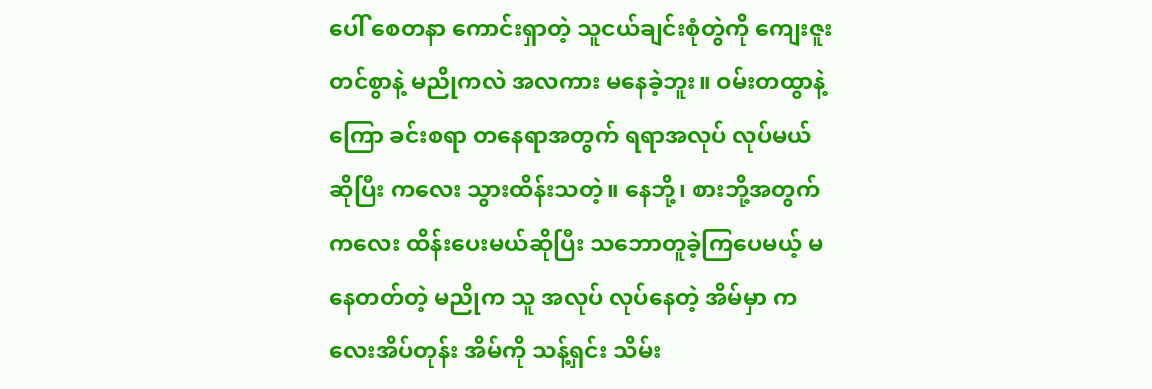ပေါ် စေတနာ ကောင်းရှာတဲ့ သူငယ်ချင်းစုံတွဲကို ကျေးဇူး တင်စွာနဲ့ မညိုကလဲ အလကား မနေခဲ့ဘူး။ ဝမ်းတထွာနဲ့ ကြော ခင်းစရာ တနေရာအတွက် ရရာအလုပ် လုပ်မယ် ဆိုပြီး ကလေး သွားထိန်းသတဲ့။ နေဘို့၊ စားဘို့အတွက် ကလေး ထိန်းပေးမယ်ဆိုပြီး သဘောတူခဲ့ကြပေမယ့် မနေတတ်တဲ့ မညိုက သူ အလုပ် လုပ်နေတဲ့ အိမ်မှာ ကလေးအိပ်တုန်း အိမ်ကို သန့်ရှင်း သိမ်း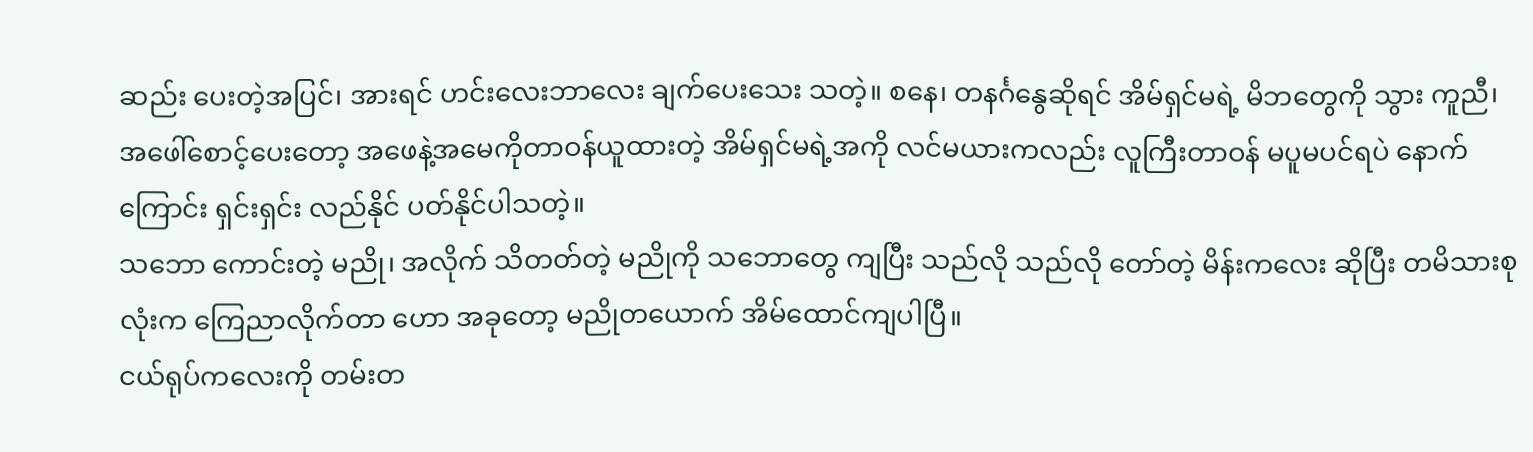ဆည်း ပေးတဲ့အပြင်၊ အားရင် ဟင်းလေးဘာလေး ချက်ပေးသေး သတဲ့။ စနေ၊ တနင်္ဂနွေဆိုရင် အိမ်ရှင်မရဲ့ မိဘတွေကို သွား ကူညီ၊ အဖေါ်စောင့်ပေးတော့ အဖေနဲ့အမေကိုတာဝန်ယူထားတဲ့ အိမ်ရှင်မရဲ့အကို လင်မယားကလည်း လူကြီးတာဝန် မပူမပင်ရပဲ နောက်ကြောင်း ရှင်းရှင်း လည်နိုင် ပတ်နိုင်ပါသတဲ့။
သဘော ကောင်းတဲ့ မညို၊ အလိုက် သိတတ်တဲ့ မညိုကို သဘောတွေ ကျပြီး သည်လို သည်လို တော်တဲ့ မိန်းကလေး ဆိုပြီး တမိသားစုလုံးက ကြေညာလိုက်တာ ဟော အခုတော့ မညိုတယောက် အိမ်ထောင်ကျပါပြီ။
ငယ်ရုပ်ကလေးကို တမ်းတ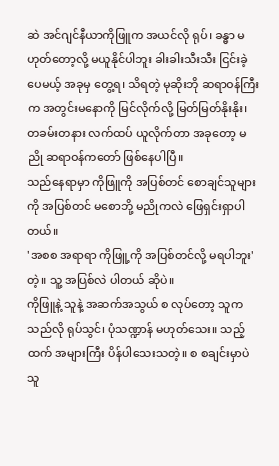ဆဲ အင်ဂျင်နီယာကိုဖြူက အယင်လို ရုပ်၊ ခန္ဓာ မဟုတ်တော့လို့ မယူနိုင်ပါဘူး ခါးခါးသီးသီး ငြင်းခဲ့ပေမယ့် အခုမှ တွေ့ရ၊ သိရတဲ့ မုဆိုးဘို ဆရာဝန်ကြီးက အတွင်းမနောကို မြင်လိုက်လို့ မြတ်မြတ်နိုးနိုး၊ တခမ်းတနား လက်ထပ် ယူလိုက်တာ အခုတော့ မညို ဆရာဝန်ကတော် ဖြစ်နေပါပြီ။
သည်နေရာမှာ ကိုဖြူကို အပြစ်တင် စောချင်သူများကို အပြစ်တင် မစောဘို့ မညိုကလဲ ဖြေရှင်းရှာပါတယ်။
'အစစ အရာရာ ကိုဖြူ့ကို အပြစ်တင်လို့ မရပါဘူး' တဲ့။ သူ့ အပြစ်လဲ ပါတယ် ဆိုပဲ။
ကိုဖြူနဲ့ သူနဲ့ အဆက်အသွယ် စ လုပ်တော့ သူက သည်လို ရုပ်သွင်၊ ပုံသဏ္ဍာန် မဟုတ်သေး။ သည့်ထက် အများကြီး ပိန်ပါသေးသတဲ့။ စ စချင်းမှာပဲ သူ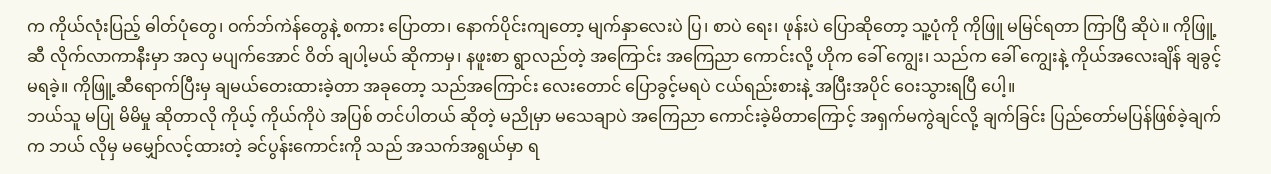က ကိုယ်လုံးပြည့် ဓါတ်ပုံတွေ၊ ဝက်ဘ်ကဲန်တွေနဲ့ စကား ပြောတာ၊ နောက်ပိုင်းကျတော့ မျက်နှာလေးပဲ ပြ၊ စာပဲ ရေး၊ ဖုန်းပဲ ပြောဆိုတော့ သူ့ပုံကို ကိုဖြူ မမြင်ရတာ ကြာပြီ ဆိုပဲ။ ကိုဖြူ့ဆီ လိုက်လာကာနီးမှာ အလှ မပျက်အောင် ဝိတ် ချပါ့မယ် ဆိုကာမှ၊ နဖူးစာ ရွာလည်တဲ့ အကြောင်း အကြေညာ ကောင်းလို့ ဟိုက ခေါ် ကျွေး၊ သည်က ခေါ် ကျွေးနဲ့ ကိုယ်အလေးချိန် ချခွင့်မရခဲ့။ ကိုဖြူ့ဆီရောက်ပြီးမှ ချမယ်တေးထားခဲ့တာ အခုတော့ သည်အကြောင်း လေးတောင် ပြောခွင့်မရပဲ ငယ်ရည်းစားနဲ့ အပြီးအပိုင် ဝေးသွားရပြီ ပေါ့။
ဘယ်သူ မပြု မိမိမှု ဆိုတာလို ကိုယ့် ကိုယ်ကိုပဲ အပြစ် တင်ပါတယ် ဆိုတဲ့ မညိုမှာ မသေချာပဲ အကြေညာ ကောင်းခဲ့မိတာကြောင့် အရှက်မကွဲချင်လို့ ချက်ခြင်း ပြည်တော်မပြန်ဖြစ်ခဲ့ချက်က ဘယ် လိုမှ မမျှော်လင့်ထားတဲ့ ခင်ပွန်းကောင်းကို သည် အသက်အရွယ်မှာ ရ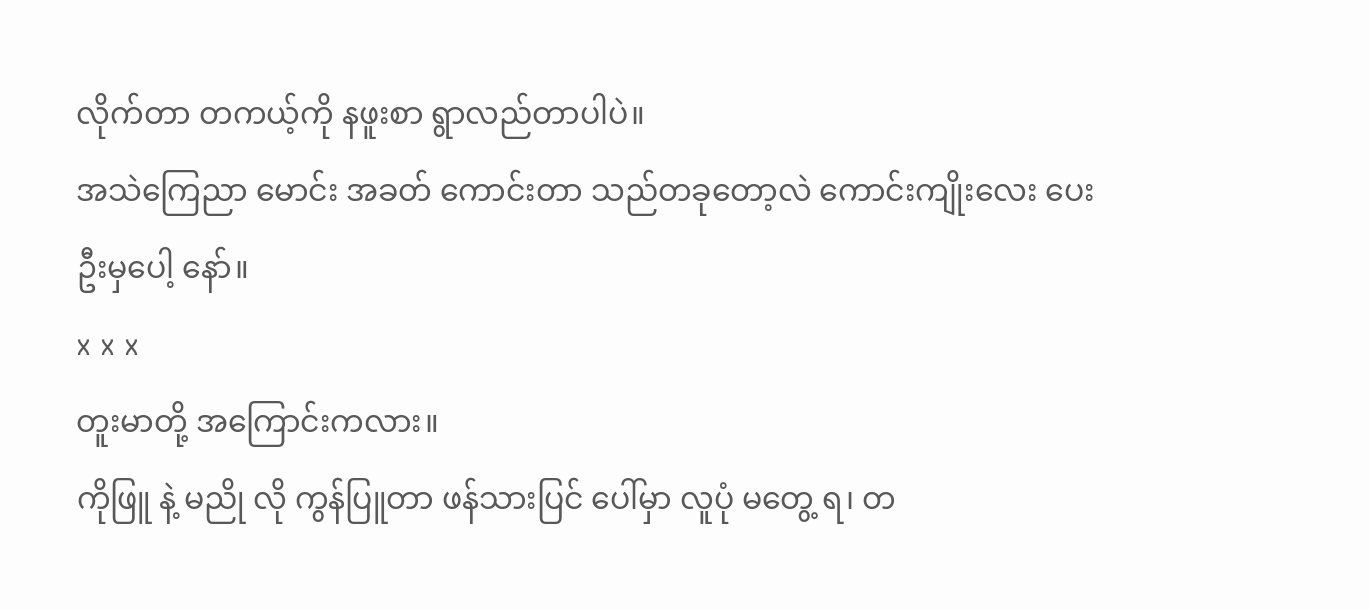လိုက်တာ တကယ့်ကို နဖူးစာ ရွာလည်တာပါပဲ။
အသဲကြေညာ မောင်း အခတ် ကောင်းတာ သည်တခုတော့လဲ ကောင်းကျိုးလေး ပေးဦးမှပေါ့ နော်။
x x x
တူးမာတို့ အကြောင်းကလား။
ကိုဖြူ နဲ့ မညို လို ကွန်ပြူတာ ဖန်သားပြင် ပေါ်မှာ လူပုံ မတွေ့ ရ၊ တ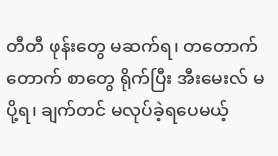တီတီ ဖုန်းတွေ မဆက်ရ၊ တတောက်တောက် စာတွေ ရိုက်ပြီး အီးမေးလ် မပို့ရ၊ ချက်တင် မလုပ်ခဲ့ရပေမယ့်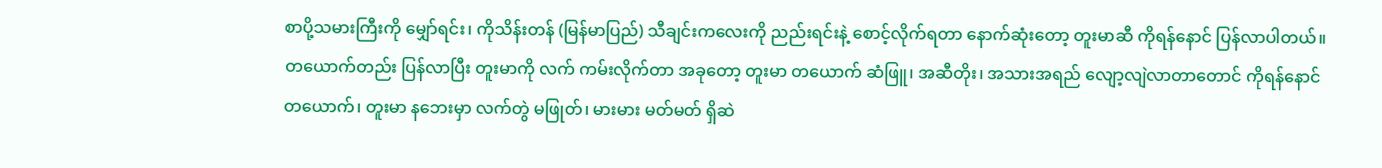စာပို့သမားကြီးကို မျှော်ရင်း၊ ကိုသိန်းတန် (မြန်မာပြည်) သီချင်းကလေးကို ညည်းရင်းနဲ့ စောင့်လိုက်ရတာ နောက်ဆုံးတော့ တူးမာဆီ ကိုရန်နောင် ပြန်လာပါတယ်။
တယောက်တည်း ပြန်လာပြီး တူးမာကို လက် ကမ်းလိုက်တာ အခုတော့ တူးမာ တယောက် ဆံဖြူ၊ အဆီတိုး၊ အသားအရည် လျော့လျဲလာတာတောင် ကိုရန်နောင် တယောက်၊ တူးမာ နဘေးမှာ လက်တွဲ မဖြုတ်၊ မားမား မတ်မတ် ရှိဆဲ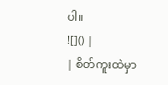ပါ။
![]() |
| စိတ်ကူးထဲမှာ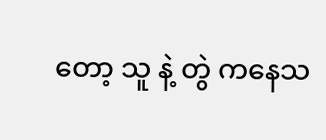တော့ သူ နဲ့ တွဲ ကနေသ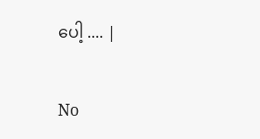ပေါ့ .... |

No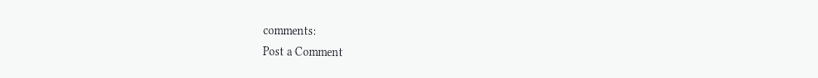comments:
Post a Comment